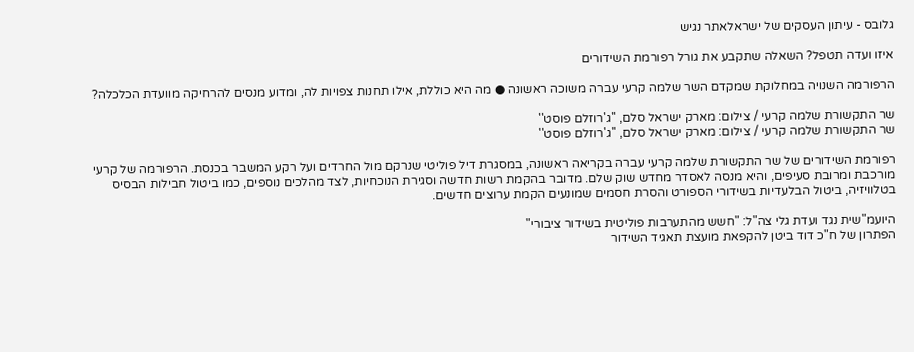גלובס - עיתון העסקים של ישראלאתר נגיש

איזו ועדה תטפל? השאלה שתקבע את גורל רפורמת השידורים

הרפורמה השנויה במחלוקת שמקדם השר שלמה קרעי עברה משוכה ראשונה ● מה היא כוללת, אילו תחנות צפויות לה, ומדוע מנסים להרחיקה מוועדת הכלכלה?

שר התקשורת שלמה קרעי / צילום: מארק ישראל סלם, ''ג'רוזלם פוסט''
שר התקשורת שלמה קרעי / צילום: מארק ישראל סלם, ''ג'רוזלם פוסט''

רפורמת השידורים של שר התקשורת שלמה קרעי עברה בקריאה ראשונה, במסגרת דיל פוליטי שנרקם מול החרדים ועל רקע המשבר בכנסת. הרפורמה של קרעי מורכבת ומרובת סעיפים, והיא מנסה לאסדר מחדש שוק שלם. מדובר בהקמת רשות חדשה וסגירת הנוכחיות, לצד מהלכים נוספים, כמו ביטול חבילות הבסיס בטלוויזיה, ביטול הבלעדיות בשידורי הספורט והסרת חסמים שמונעים הקמת ערוצים חדשים.

היועמ"שית נגד ועדת גלי צה"ל: "חשש מהתערבות פוליטית בשידור ציבורי"
הפתרון של ח"כ דוד ביטן להקפאת מועצת תאגיד השידור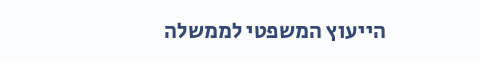הייעוץ המשפטי לממשלה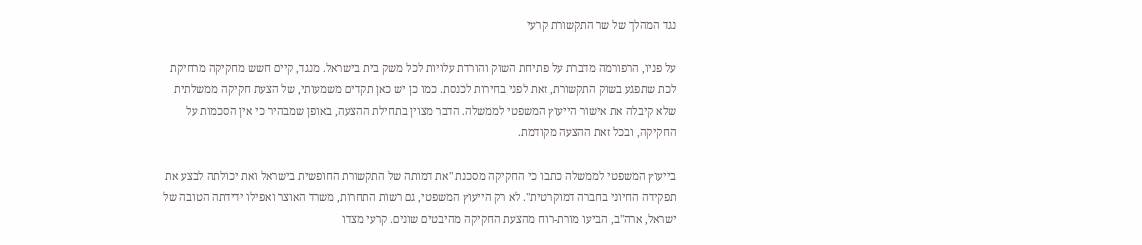נגד המהלך של שר התקשורת קרעי

על פניו, הרפורמה מדברת על פתיחת השוק והורדת עלויות לכל משק בית בישראל. מנגד, קיים חשש מחקיקה מרחיקת לכת שתפגע בשוק התקשורת, זאת לפני בחירות לכנסת. כמו כן יש כאן תקדים משמעותי, של הצעת חקיקה ממשלתית שלא קיבלה את אישור הייעוץ המשפטי לממשלה. הדבר מצוין בתחילת ההצעה, באופן שמבהיר כי אין הסכמות על החקיקה, ובכל זאת ההצעה מקודמת.

בייעוץ המשפטי לממשלה כתבו כי החקיקה מסכנת "את דמותה של התקשורת החופשית בישראל ואת יכולתה לבצע את תפקידה החיוני בחברה דמוקרטית". לא רק הייעוץ המשפטי, גם רשות התחרות, משרד האוצר ואפילו ידידתה הטובה של ישראל, ארה"ב, הביעו מורת-רוח מהצעת החקיקה מהיבטים שונים. קרעי מצדו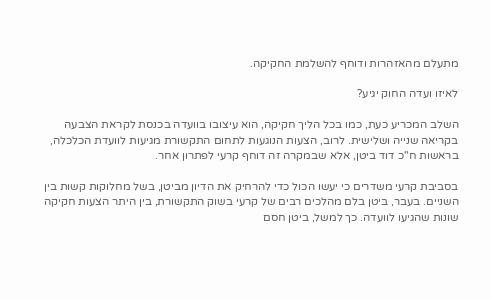מתעלם מהאזהרות ודוחף להשלמת החקיקה.

לאיזו ועדה החוק יגיע?

השלב המכריע כעת, כמו בכל הליך חקיקה, הוא עיצובו בוועדה בכנסת לקראת הצבעה בקריאה שנייה ושלישית. לרוב, הצעות הנוגעות לתחום התקשורת מגיעות לוועדת הכלכלה, בראשות ח"כ דוד ביטן, אלא שבמקרה זה דוחף קרעי לפתרון אחר.

בסביבת קרעי משדרים כי יעשו הכול כדי להרחיק את הדיון מביטן, בשל מחלוקות קשות בין השניים. בעבר, ביטן בלם מהלכים רבים של קרעי בשוק התקשורת, בין היתר הצעות חקיקה שונות שהגיעו לוועדה. כך למשל, ביטן חסם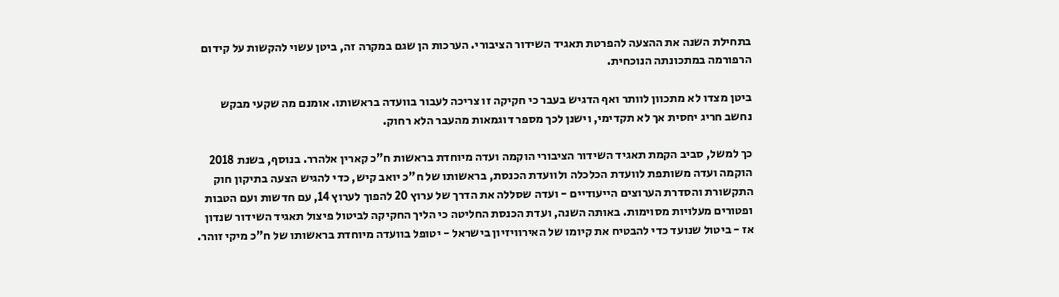בתחילת השנה את ההצעה להפרטת תאגיד השידור הציבורי. הערכות הן שגם במקרה זה, ביטן עשוי להקשות על קידום הרפורמה במתכונתה הנוכחית.

ביטן מצדו לא מתכוון לוותר ואף הדגיש בעבר כי חקיקה זו צריכה לעבור בוועדה בראשותו. אומנם מה שקעי מבקש נחשב חריג יחסית אך לא תקדימי, וישנן לכך מספר דוגמאות מהעבר הלא רחוק.

כך למשל, סביב הקמת תאגיד השידור הציבורי הוקמה ועדה מיוחדת בראשות ח"כ קארין אלהרר. בנוסף, בשנת 2018 הוקמה ועדה משותפת לוועדת הכלכלה ולוועדת הכנסת, בראשותו של ח"כ יואב קיש, כדי להגיש הצעה בתיקון חוק התקשורת והסדרת הערוצים הייעודיים - ועדה שסללה את הדרך של ערוץ 20 להפוך לערוץ 14, עם חדשות ועם הטבות ופטורים מעלויות מסוימות. באותה השנה, ועדת הכנסת החליטה כי הליך החקיקה לביטול פיצול תאגיד השידור שנדון אז - ביטול שנועד כדי להבטיח את קיומו של האירוויזיון בישראל - יטופל בוועדה מיוחדת בראשותו של ח"כ מיקי זוהר.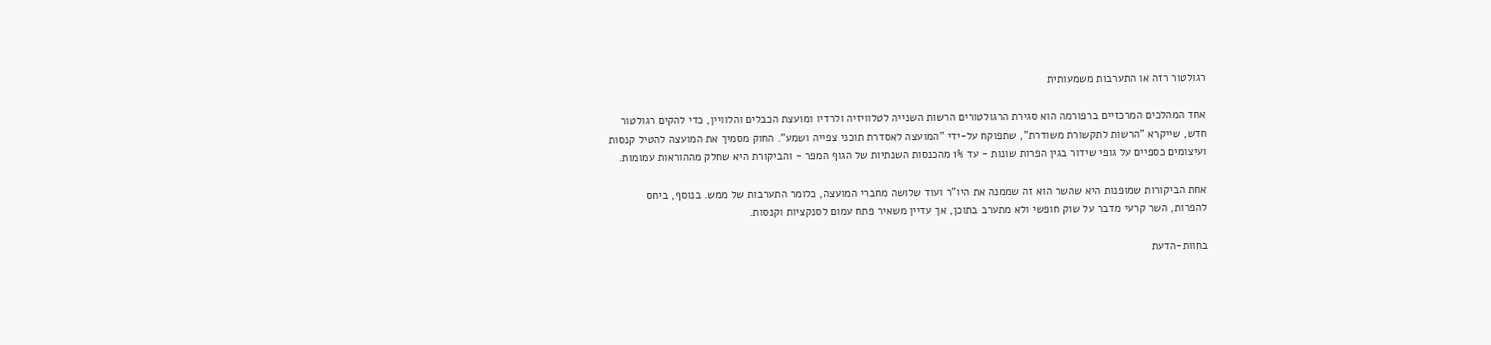רגולטור רזה או התערבות משמעותית

אחד המהלכים המרכזיים ברפורמה הוא סגירת הרגולטורים הרשות השנייה לטלוויזיה ולרדיו ומועצת הכבלים והלוויין, כדי להקים רגולטור חדש, שייקרא "הרשות לתקשורת משודרת", שתפוקח על-ידי "המועצה לאסדרת תוכני צפייה ושמע". החוק מסמיך את המועצה להטיל קנסות ועיצומים כספיים על גופי שידור בגין הפרות שונות - עד 1% מהכנסות השנתיות של הגוף המפר - והביקורת היא שחלק מההוראות עמומות.

אחת הביקורות שמופנות היא שהשר הוא זה שממנה את היו"ר ועוד שלושה מחברי המועצה, כלומר התערבות של ממש. בנוסף, ביחס להפרות, השר קרעי מדבר על שוק חופשי ולא מתערב בתוכן, אך עדיין משאיר פתח עמום לסנקציות וקנסות.

בחוות-הדעת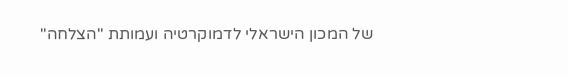של המכון הישראלי לדמוקרטיה ועמותת "הצלחה"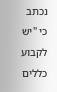נכתב כי "יש לקבוע כללים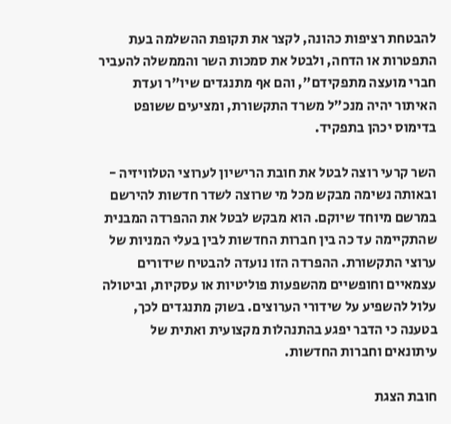להבטחת רציפות כהונה, לקצר את תקופת ההשלמה בעת התפטרות או הדחה, ולבטל את סמכות השר והממשלה להעביר חברי מועצה מתפקידם", והם אף מתנגדים שיו"ר ועדת האיתור יהיה מנכ"ל משרד התקשורת, ומציעים ששופט בדימוס יכהן בתפקיד.

השר קרעי רוצה לבטל את חובת הרישיון לערוצי הטלוויזיה - ובאותה נשימה מבקש מכל מי שרוצה לשדר חדשות להירשם במרשם מיוחד שיוקם. הוא מבקש לבטל את ההפרדה המבנית שהתקיימה עד כה בין חברות החדשות לבין בעלי המניות של ערוצי התקשורת. ההפרדה הזו נועדה להבטיח שידורים עצמאיים וחופשיים מהשפעות פוליטיות או עסקיות, וביטולה עלול להשפיע על שידורי הערוצים. בשוק מתנגדים לכך, בטענה כי הדבר יפגע בהתנהלות מקצועית ואתית של עיתונאים וחברות החדשות.

חובת הצגת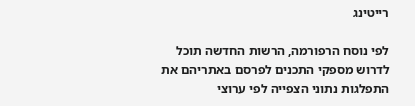רייטינג

לפי נוסח הרפורמה, הרשות החדשה תוכל לדרוש מספקי התכנים לפרסם באתריהם את התפלגות נתוני הצפייה לפי ערוצי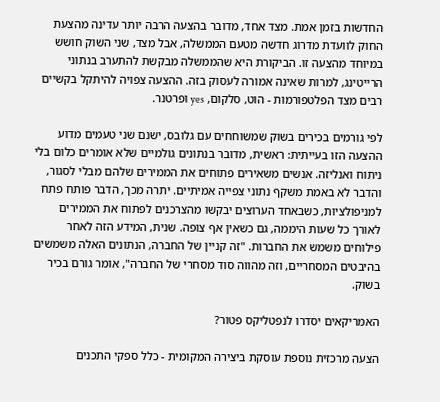החדשות בזמן אמת. מצד אחד, מדובר בהצעה הרבה יותר עדינה מהצעת החוק לוועדת מדרוג חדשה מטעם הממשלה, אבל מצד, שני השוק חושש במיוחד מהצעה זו. הביקורת היא שהממשלה מבקשת להתערב בנתוני הרייטינג, למרות שאינה אמורה לעסוק בזה. ההצעה צפויה להיתקל בקשיים רבים מצד הפלטפורמות - הוט, סלקום, yes ופרטנר.

לפי גורמים בכירים בשוק שמשוחחים עם גלובס, ישנם שני טעמים מדוע ההצעה הזו בעייתית: ראשית, מדובר בנתונים גולמיים שלא אומרים כלום בלי ניתוח ואנליזה. אנשים משאירים פתוחים את הממירים שלהם מבלי לסגור, והדבר לא באמת משקף נתוני צפייה אמיתיים. יתרה מכך, הדבר פותח פתח למניפולציות, כשבאחד הערוצים יבקשו מהצרכנים לפתוח את הממירים לאורך כל שעות היממה, גם כשאין אף צופה. שנית, המידע הזה לאחר פילוחים משמש את החברות. "זה קניין של החברה, הנתונים האלה משמשים בהיבטים המסחריים, וזה מהווה סוד מסחרי של החברה", אומר גורם בכיר בשוק.

האמריקאים יסדרו לנפטליקס פטור?

הצעה מרכזית נוספת עוסקת ביצירה המקומית - כלל ספקי התכנים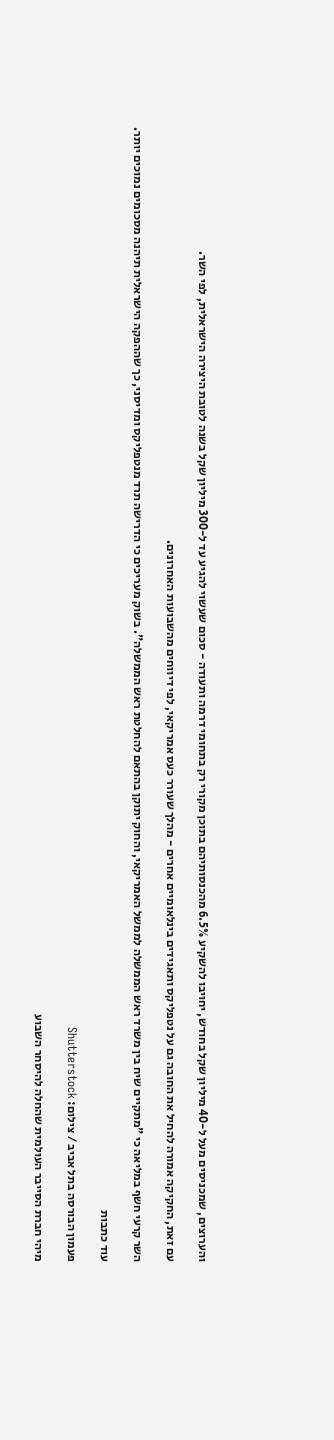והערוצים, שמכניסים מעל ל-40 מיליון שקל בחודש, יחויבו להשקיע 6.5% מהכנסותיהם בתוכן מקורי רק בתחומי דרמה ותעודה - סכום שעשוי להגיע עד ל-300 מיליון שקל בשנה לטובת היצירה הישראלית, לפי השר.

עם זאת, החקיקה אמורה להחיל את החובה גם על נטפליקס ותאגידים בינלאומיים אחרים - מהלך שעורר כעס אמריקאי, לפי דיווחים מהשבועות האחרונים.

השר קרעי חשף במליאה כי "מתקיים שיח בין משרד ראש הממשלה לממשל האמריקאי, והחוק יתוקן בהתאם להחלטת ראש הממשלה". בשוק מעריכים כי הדרישה תרד מנטפליקס ומדיסני, כך שההפקה הישראלית תיהנה מסכומים נמוכים יותר.

עוד כתבות

פעמון הבורסה בתל אביב / צילום: Shutterstock

מיהי חברת הסייבר העולמית שהחלה להיסחר השבוע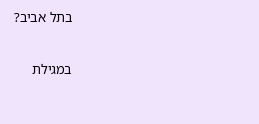בתל אביב?

במגילת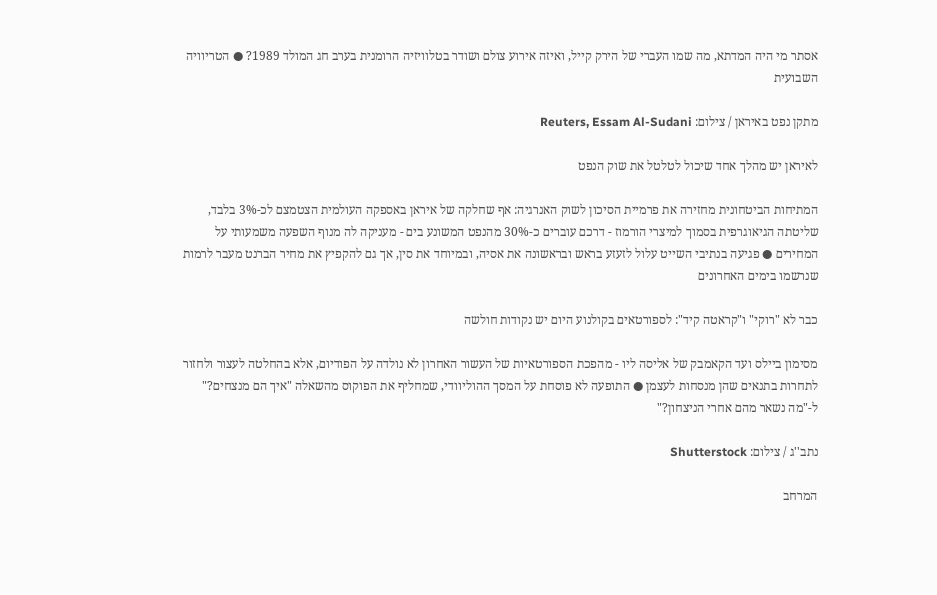אסתר מי היה המדתא, מה שמו העברי של הירק קייל, ואיזה אירוע צולם ושודר בטלוויזיה הרומנית בערב חג המולד 1989? ● הטריוויה השבועית

מתקן נפט באיראן / צילום: Reuters, Essam Al-Sudani

לאיראן יש מהלך אחד שיכול לטלטל את שוק הנפט

המתיחות הביטחונית מחזירה את פרמיית הסיכון לשוק האנרגיה: אף שחלקה של איראן באספקה העולמית הצטמצם לכ-3% בלבד, שליטתה הגיאוגרפית בסמוך למיצרי הורמוז - דרכם עוברים כ-30% מהנפט המשונע בים - מעניקה לה מנוף השפעה משמעותי על המחירים ● פגיעה בנתיבי השייט עלול לזעזע בראש ובראשונה את אסיה, ובמיוחד את סין, אך גם להקפיץ את מחיר הברנט מעבר לרמות שנרשמו בימים האחרונים

כבר לא "רוקי" ו"קראטה קיד": לספורטאים בקולנוע היום יש נקודות חולשה

מסימון ביילס ועד הקאמבק של אליסה ליו - מהפכת הספורטאיות של העשור האחרון לא נולדה על הפודיום, אלא בהחלטה לעצור ולחזור לתחרות בתנאים שהן מנסחות לעצמן ● התופעה לא פוסחת על המסך ההוליוודי, שמחליף את הפוקוס מהשאלה "איך הם מנצחים?" ל-"מה נשאר מהם אחרי הניצחון?"

נתב''ג / צילום: Shutterstock

המרחב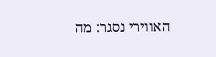האווירי נסגר: מה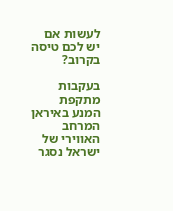לעשות אם יש לכם טיסה בקרוב?

בעקבות מתקפת המנע באיראן המרחב האווירי של ישראל נסגר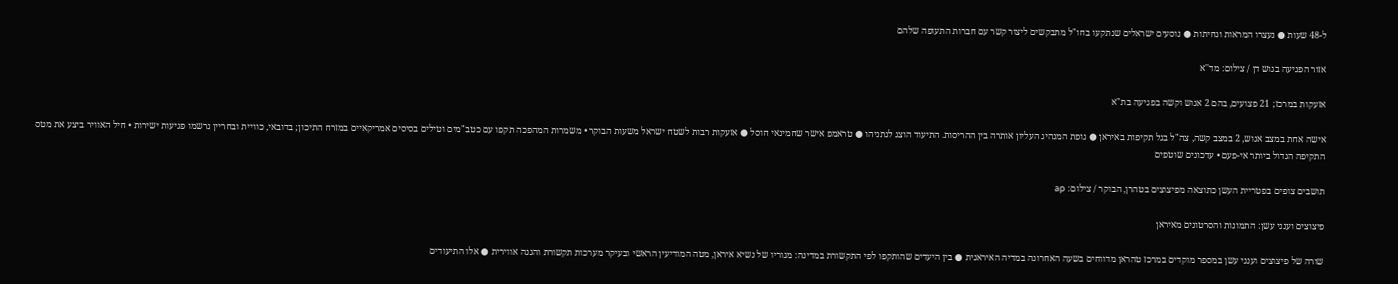ל-48 שעות ● נעצרו המראות ונחיתות ● נוסעים ישראלים שנתקעו בחו"ל מתבקשים ליצור קשר עם חברות התעופה שלהם

אזור הפגיעה בגוש דן / צילום: מד''א

אזעקות במרכז; 21 פצועים, בהם 2 אנוש וקשה בפגיעה בת"א

אישה אחת במצב אנוש, 2 במצב קשה, צה"ל בגל תקיפות באיראן ● גופת המנהיג העליון אותרה בין ההריסות. התיעוד הוצג לנתניהו ● טראמפ אישר שחמינאי חוסל ● אזעקות רבות לשטח ישראל משעות הבוקר • משמרות המהפכה תקפו עם כטב"מים וטילים בסיסים אמריקאיים במזרח התיכון; בדובאי, כוויית ובחריין נרשמו פגיעות ישירות • חיל האוויר ביצע את מטס התקיפה הגדול ביותר אי-פעם • עדכונים שוטפים

תושבים צופים בפטריית העשן כתוצאה מפיצוצים בטהרן, הבוקר / צילום: ap

פיצוצים וענני עשן: התמונות והסרטונים מאיראן

שורה של פיצוצים וענני עשן במספר מוקדים במרכז טהראן מדווחים בשעה האחרונה במדיה האיראנית ● בין היעדים שהותקפו לפי התקשורת במדינה: מגוריו של נשיא איראן, מטה המודיעין הראשי ובעיקר מערכות תקשורת והגנה אווירית ● אלו התיעודים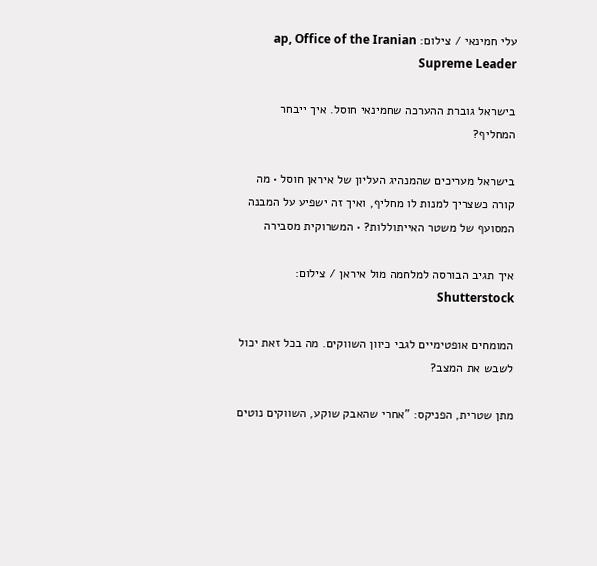עלי חמינאי / צילום: ap, Office of the Iranian Supreme Leader

בישראל גוברת ההערכה שחמינאי חוסל. איך ייבחר המחליף?

בישראל מעריכים שהמנהיג העליון של איראן חוסל • מה קורה כשצריך למנות לו מחליף, ואיך זה ישפיע על המבנה המסועף של משטר האייתוללות? • המשרוקית מסבירה

איך תגיב הבורסה למלחמה מול איראן / צילום: Shutterstock

המומחים אופטימיים לגבי כיוון השווקים. מה בכל זאת יכול לשבש את המצב?

מתן שטרית, הפניקס: "אחרי שהאבק שוקע, השווקים נוטים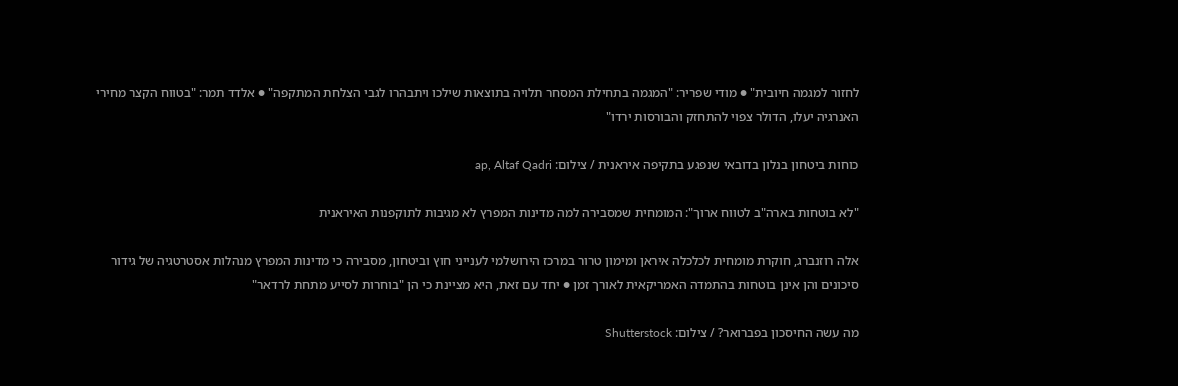לחזור למגמה חיובית" ● מודי שפריר: "המגמה בתחילת המסחר תלויה בתוצאות שילכו ויתבהרו לגבי הצלחת המתקפה" ● אלדד תמר: "בטווח הקצר מחירי האנרגיה יעלו, הדולר צפוי להתחזק והבורסות ירדו"

כוחות ביטחון בנלון בדובאי שנפגע בתקיפה איראנית / צילום: ap, Altaf Qadri

"לא בוטחות בארה"ב לטווח ארוך": המומחית שמסבירה למה מדינות המפרץ לא מגיבות לתוקפנות האיראנית

אלה רוזנברג, חוקרת מומחית לכלכלה איראן ומימון טרור במרכז הירושלמי לענייני חוץ וביטחון, מסבירה כי מדינות המפרץ מנהלות אסטרטגיה של גידור סיכונים והן אינן בוטחות בהתמדה האמריקאית לאורך זמן ● יחד עם זאת, היא מציינת כי הן "בוחרות לסייע מתחת לרדאר"

מה עשה החיסכון בפברואר? / צילום: Shutterstock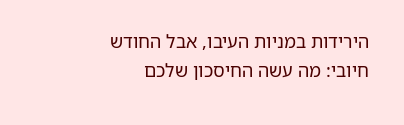הירידות במניות העיבו, אבל החודש חיובי: מה עשה החיסכון שלכם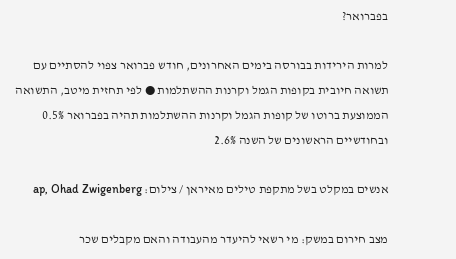בפברואר?

למרות הירידות בבורסה בימים האחרונים, חודש פברואר צפוי להסתיים עם תשואה חיובית בקופות הגמל וקרנות ההשתלמות ● לפי תחזית מיטב, התשואה הממוצעת ברוטו של קופות הגמל וקרנות ההשתלמות תהיה בפברואר 0.5% ובחודשיים הראשונים של השנה 2.6%

אנשים במקלט בשל מתקפת טילים מאיראן / צילום: ap, Ohad Zwigenberg

מצב חירום במשק: מי רשאי להיעדר מהעבודה והאם מקבלים שכר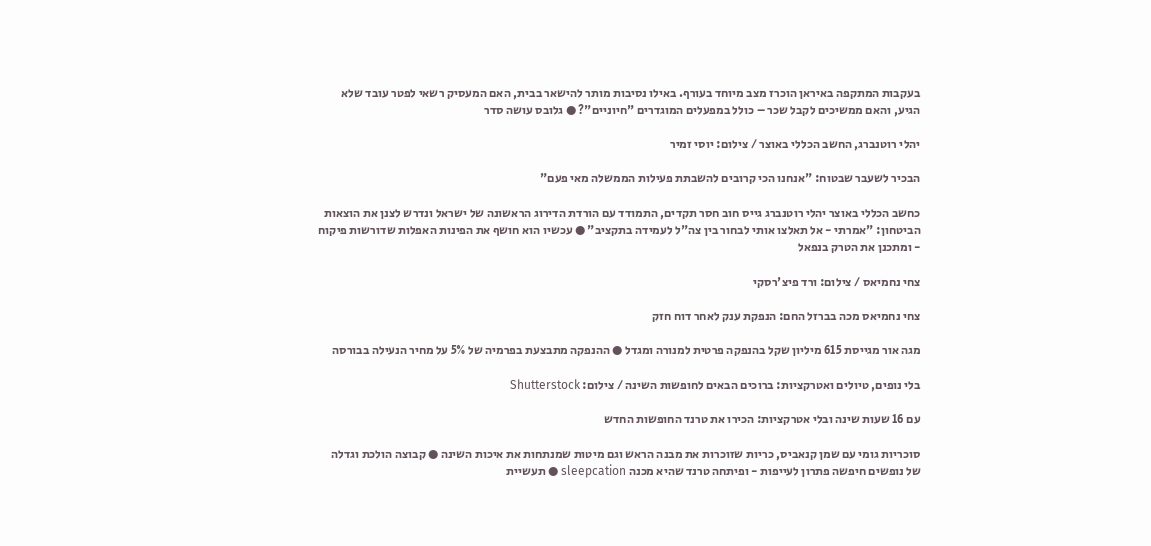בעקבות המתקפה באיראן הוכרז מצב מיוחד בעורף. באילו נסיבות מותר להישאר בבית, האם המעסיק רשאי לפטר עובד שלא הגיע, והאם ממשיכים לקבל שכר – כולל במפעלים המוגדרים "חיוניים"? ● גלובס עושה סדר

יהלי רוטנברג, החשב הכללי באוצר / צילום: יוסי זמיר

הבכיר לשעבר שבטוח: "אנחנו הכי קרובים להשבתת פעילות הממשלה מאי פעם"

כחשב הכללי באוצר יהלי רוטנברג גייס חוב חסר תקדים, התמודד עם הורדת הדירוג הראשונה של ישראל ונדרש לצנן את הוצאות הביטחון: "אמרתי - אל תאלצו אותי לבחור בין צה"ל לעמידה בתקציב" ● עכשיו הוא חושף את הפינות האפלות שדורשות פיקוח - ומתכנן את הטרק בנפאל

צחי נחמיאס / צילום: ורד פיצ'רסקי

צחי נחמיאס מכה בברזל החם: הנפקת ענק לאחר דוח חזק

מגה אור מגייסת 615 מיליון שקל בהנפקה פרטית למנורה ומגדל ● ההנפקה מתבצעת בפרמיה של 5% על מחיר הנעילה בבורסה

בלי נופים, טיולים ואטרקציות: ברוכים הבאים לחופשות השינה / צילום: Shutterstock

עם 16 שעות שינה ובלי אטרקציות: הכירו את טרנד החופשות החדש

סוכריות גומי עם שמן קנאביס, כריות שזוכרות את מבנה הראש וגם מיטות שמנתחות את איכות השינה ● קבוצה הולכת וגדלה של נופשים חיפשה פתרון לעייפות - ופיתחה טרנד שהיא מכנה sleepcation ● תעשיית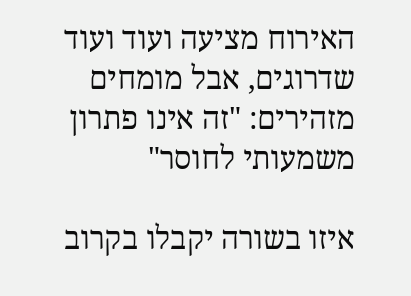האירוח מציעה ועוד ועוד שדרוגים, אבל מומחים מזהירים: "זה אינו פתרון משמעותי לחוסר"

איזו בשורה יקבלו בקרוב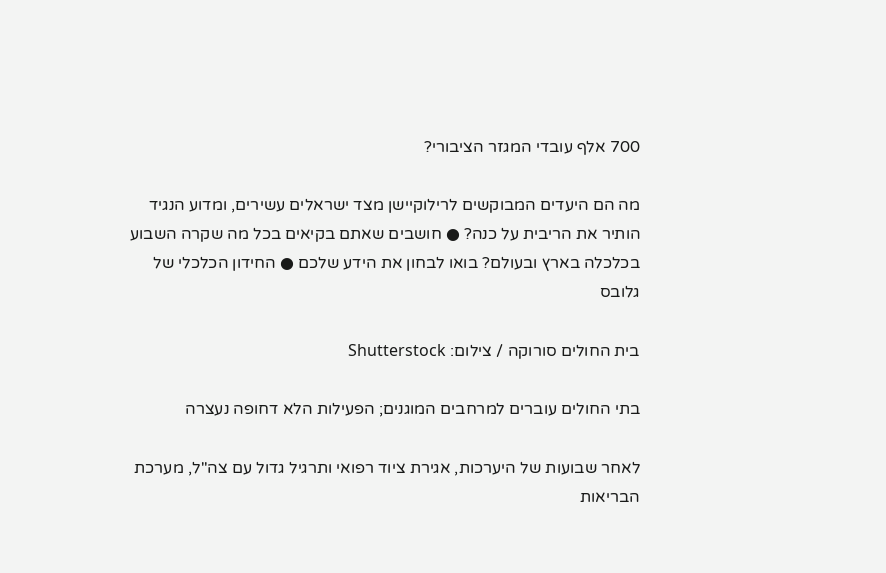700 אלף עובדי המגזר הציבורי?

מה הם היעדים המבוקשים לרילוקיישן מצד ישראלים עשירים, ומדוע הנגיד הותיר את הריבית על כנה? ● חושבים שאתם בקיאים בכל מה שקרה השבוע בכלכלה בארץ ובעולם? בואו לבחון את הידע שלכם ● החידון הכלכלי של גלובס

בית החולים סורוקה / צילום: Shutterstock

בתי החולים עוברים למרחבים המוגנים; הפעילות הלא דחופה נעצרה

לאחר שבועות של היערכות, אגירת ציוד רפואי ותרגיל גדול עם צה"ל, מערכת הבריאות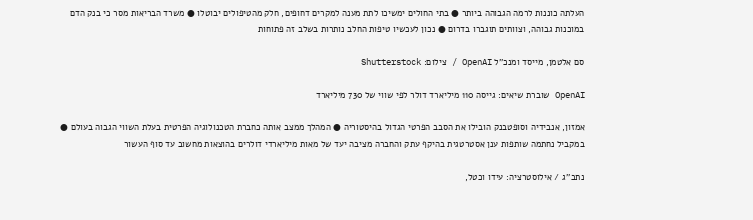העלתה כוננות לרמה הגבוהה ביותר ● בתי החולים ימשיכו לתת מענה למקרים דחופים, חלק מהטיפולים יבוטלו ● משרד הבריאות מסר כי בנק הדם במוכנות גבוהה, וצוותים תוגברו בדרום ● נכון לעכשיו טיפות החלב נותרות בשלב זה פתוחות

סם אלטמן, מייסד ומנכ''ל OpenAI / צילום: Shutterstock

OpenAI שוברת שיאים: גייסה 110 מיליארד דולר לפי שווי של 730 מיליארד

אמזון, אנבידיה וסופטבנק הובילו את הסבב הפרטי הגדול בהיסטוריה ● המהלך ממצב אותה כחברת הטכנולוגיה הפרטית בעלת השווי הגבוה בעולם ● במקביל נחתמה שותפות ענן אסטרטגית בהיקף עתק והחברה מציבה יעד של מאות מיליארדי דולרים בהוצאות מחשוב עד סוף העשור

נתב''ג / אילוסטרציה: עידו וכטל,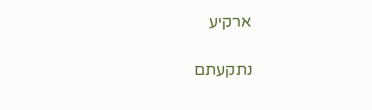ארקיע

נתקעתם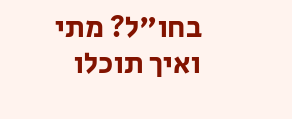בחו"ל? מתי ואיך תוכלו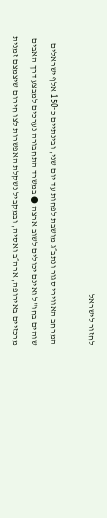לחזור לישראל

המרחב האווירי סגור ונתב״ג מושבת לפחות עד יום שני, ובינתיים כ־150 אלף ישראלים שוהים בחו"ל ואינם יכולים לשוב ארצה ● במשרד התחבורה נערכים למבצע דרך האבים מרכזיים באירופה, ארה״ב ואסיה, ובמקביל נשקלת האפשרות לצו חירום שיצמצם זמנית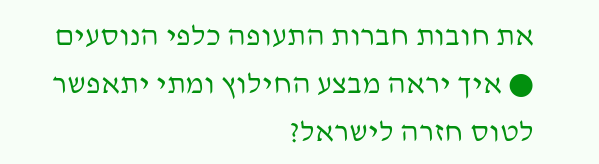את חובות חברות התעופה כלפי הנוסעים ● איך יראה מבצע החילוץ ומתי יתאפשר לטוס חזרה לישראל?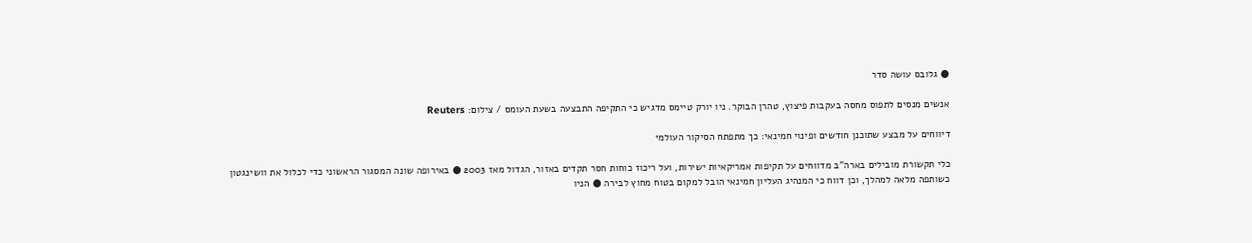● גלובס עושה סדר

אנשים מנסים לתפוס מחסה בעקבות פיצוץ, טהרן הבוקר. ניו יורק טיימס מדגיש כי התקיפה התבצעה בשעת העומס / צילום: Reuters

דיווחים על מבצע שתוכנן חודשים ופינוי חמינאי: כך מתפתח הסיקור העולמי

כלי תקשורת מובילים בארה"ב מדווחים על תקיפות אמריקאיות ישירות, ועל ריכוז כוחות חסר תקדים באזור, הגדול מאז 2003 ● באירופה שונה המסגור הראשוני כדי לכלול את וושינגטון כשותפה מלאה למהלך, וכן דווח כי המנהיג העליון חמינאי הובל למקום בטוח מחוץ לבירה ● הניו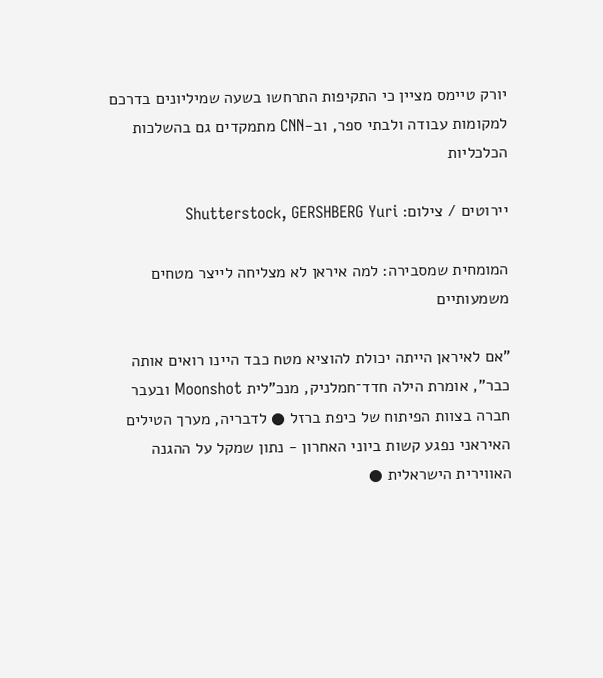יורק טיימס מציין כי התקיפות התרחשו בשעה שמיליונים בדרכם למקומות עבודה ולבתי ספר, וב-CNN מתמקדים גם בהשלכות הכלכליות

יירוטים / צילום: Shutterstock, GERSHBERG Yuri

המומחית שמסבירה: למה איראן לא מצליחה לייצר מטחים משמעותיים

"אם לאיראן הייתה יכולת להוציא מטח כבד היינו רואים אותה כבר", אומרת הילה חדד־חמלניק, מנכ"לית Moonshot ובעבר חברה בצוות הפיתוח של כיפת ברזל ● לדבריה, מערך הטילים האיראני נפגע קשות ביוני האחרון - נתון שמקל על ההגנה האווירית הישראלית ●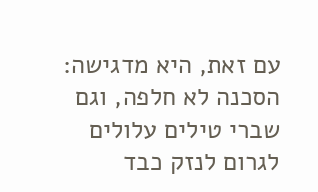עם זאת, היא מדגישה: הסכנה לא חלפה, וגם שברי טילים עלולים לגרום לנזק כבד